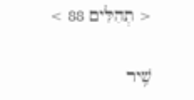< תְהִלִּים 88 >

שִׁ֥יר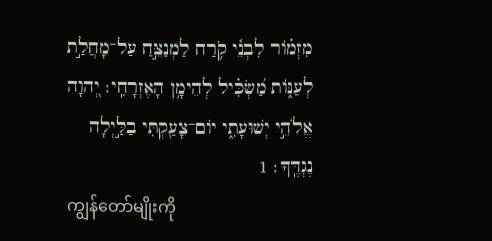מִזְמֹ֗ור לִבְנֵ֫י קֹ֥רַח לַמְנַצֵּ֣חַ עַל־מָחֲלַ֣ת לְעַנֹּ֑ות מַ֝שְׂכִּ֗יל לְהֵימָ֥ן הָאֶזְרָחִֽי׃ יְ֭הוָה אֱלֹהֵ֣י יְשׁוּעָתִ֑י יֹום־צָעַ֖קְתִּי בַלַּ֣יְלָה נֶגְדֶּֽךָ׃ 1
ကျွန်တော်မျိုးကို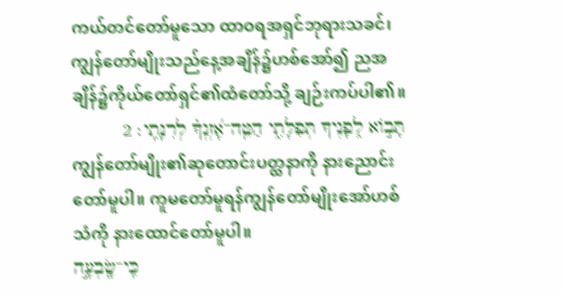ကယ်တင်တော်မူသော ထာဝရအရှင်ဘုရားသခင်၊ ကျွန်တော်မျိုးသည်နေ့အချိန်၌ဟစ်အော်၍ ညအချိန်၌ကိုယ်တော်ရှင်၏ထံတော်သို့ ချဉ်းကပ်ပါ၏။
תָּבֹ֣וא לְ֭פָנֶיךָ תְּפִלָּתִ֑י הַטֵּֽה־אָ֝זְנְךָ֗ לְרִנָּתִֽי׃ 2
ကျွန်တော်မျိုး၏ဆုတောင်းပတ္ထနာကို နားညောင်းတော်မူပါ။ ကူမတော်မူရန်ကျွန်တော်မျိုးအော်ဟစ်သံကို နားထောင်တော်မူပါ။
כִּֽי־שָֽׂבְעָ֣ה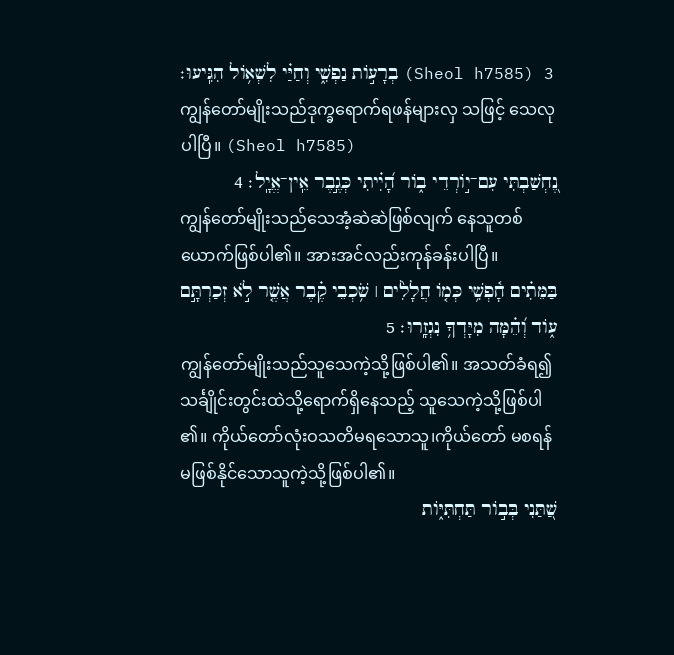בְרָעֹ֣ות נַפְשִׁ֑י וְחַיַּ֗י לִשְׁאֹ֥ול הִגִּֽיעוּ׃ (Sheol h7585) 3
ကျွန်တော်မျိုးသည်ဒုက္ခရောက်ရဖန်များလှ သဖြင့် သေလုပါပြီ။ (Sheol h7585)
נֶ֭חְשַׁבְתִּי עִם־יֹ֣ורְדֵי בֹ֑ור הָ֝יִ֗יתִי כְּגֶ֣בֶר אֵֽין־אֱיָֽל׃ 4
ကျွန်တော်မျိုးသည်သေအံ့ဆဲဆဲဖြစ်လျက် နေသူတစ်ယောက်ဖြစ်ပါ၏။ အားအင်လည်းကုန်ခန်းပါပြီ။
בַּמֵּתִ֗ים חָ֫פְשִׁ֥י כְּמֹ֤ו חֲלָלִ֨ים ׀ שֹׁ֥כְבֵי קֶ֗בֶר אֲשֶׁ֤ר לֹ֣א זְכַרְתָּ֣ם עֹ֑וד וְ֝הֵ֗מָּה מִיָּדְךָ֥ נִגְזָֽרוּ׃ 5
ကျွန်တော်မျိုးသည်သူသေကဲ့သို့ဖြစ်ပါ၏။ အသတ်ခံရ၍သင်္ချိုင်းတွင်းထဲသို့ရောက်ရှိနေသည့် သူသေကဲ့သို့ဖြစ်ပါ၏။ ကိုယ်တော်လုံးဝသတိမရသောသူ၊ကိုယ်တော် မစရန် မဖြစ်နိုင်သောသူကဲ့သို့ဖြစ်ပါ၏။
שַׁ֭תַּנִי בְּבֹ֣ור תַּחְתִּיֹּ֑ות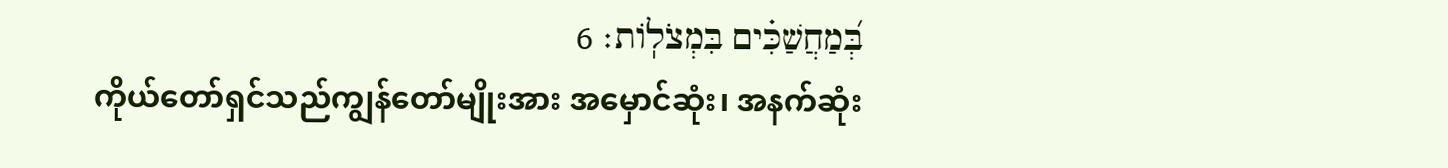בְּ֝מַחֲשַׁכִּ֗ים בִּמְצֹלֹֽות׃ 6
ကိုယ်တော်ရှင်သည်ကျွန်တော်မျိုးအား အမှောင်ဆုံး၊ အနက်ဆုံး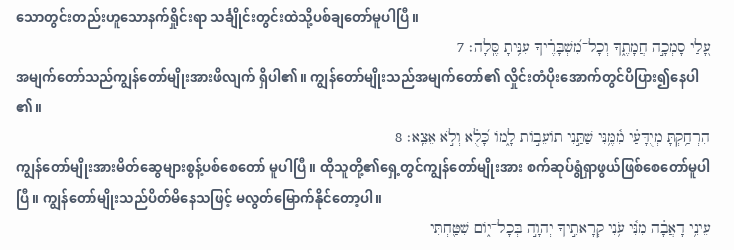သောတွင်းတည်းဟူသောနက်ရှိုင်းရာ သင်္ချိုင်းတွင်းထဲသို့ပစ်ချတော်မူပါပြီ။
עָ֭לַי סָמְכָ֣ה חֲמָתֶ֑ךָ וְכָל־מִ֝שְׁבָּרֶ֗יךָ עִנִּ֥יתָ סֶּֽלָה׃ 7
အမျက်တော်သည်ကျွန်တော်မျိုးအားဖိလျက် ရှိပါ၏။ ကျွန်တော်မျိုးသည်အမျက်တော်၏ လှိုင်းတံပိုးအောက်တွင်ပိပြား၍နေပါ၏။
הִרְחַ֥קְתָּ מְיֻדָּעַ֗י מִ֫מֶּ֥נִּי שַׁתַּ֣נִי תֹועֵבֹ֣ות לָ֑מֹו כָּ֝לֻ֗א וְלֹ֣א אֵצֵֽא׃ 8
ကျွန်တော်မျိုးအားမိတ်ဆွေများစွန့်ပစ်စေတော် မူပါပြီ။ ထိုသူတို့၏ရှေ့တွင်ကျွန်တော်မျိုးအား စက်ဆုပ်ရွံရှာဖွယ်ဖြစ်စေတော်မူပါပြီ။ ကျွန်တော်မျိုးသည်ပိတ်မိနေသဖြင့် မလွတ်မြောက်နိုင်တော့ပါ။
עֵינִ֥י דָאֲבָ֗ה מִנִּ֫י עֹ֥נִי קְרָאתִ֣יךָ יְהוָ֣ה בְּכָל־יֹ֑ום שִׁטַּ֖חְתִּי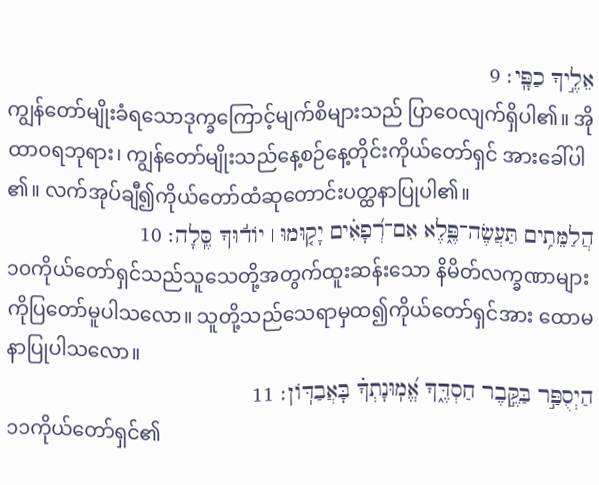אֵלֶ֣יךָ כַפָּֽי׃ 9
ကျွန်တော်မျိုးခံရသောဒုက္ခကြောင့်မျက်စိများသည် ပြာဝေလျက်ရှိပါ၏။ အို ထာဝရဘုရား၊ ကျွန်တော်မျိုးသည်နေ့စဉ်နေ့တိုင်းကိုယ်တော်ရှင် အားခေါ်ပါ၏။ လက်အုပ်ချီ၍ကိုယ်တော်ထံဆုတောင်းပတ္ထနာပြုပါ၏။
הֲלַמֵּתִ֥ים תַּעֲשֶׂה־פֶּ֑לֶא אִם־רְ֝פָאִ֗ים יָק֤וּמוּ ׀ יֹוד֬וּךָ סֶּֽלָה׃ 10
၁၀ကိုယ်တော်ရှင်သည်သူသေတို့အတွက်ထူးဆန်းသော နိမိတ်လက္ခဏာများကိုပြတော်မူပါသလော။ သူတို့သည်သေရာမှထ၍ကိုယ်တော်ရှင်အား ထောမနာပြုပါသလော။
הַיְסֻפַּ֣ר בַּקֶּ֣בֶר חַסְדֶּ֑ךָ אֱ֝מֽוּנָתְךָ֗ בָּאֲבַדֹּֽון׃ 11
၁၁ကိုယ်တော်ရှင်၏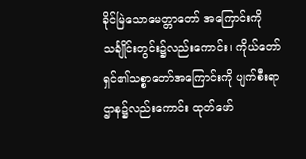ခိုင်မြဲသောမေတ္တာတော် အကြောင်းကို သင်္ချိုင်းတွင်း၌လည်းကောင်း၊ ကိုယ်တော်ရှင်၏သစ္စာတော်အကြောင်းကို ပျက်စီးရာဌာန၌လည်းကောင်း ထုတ်ဖော်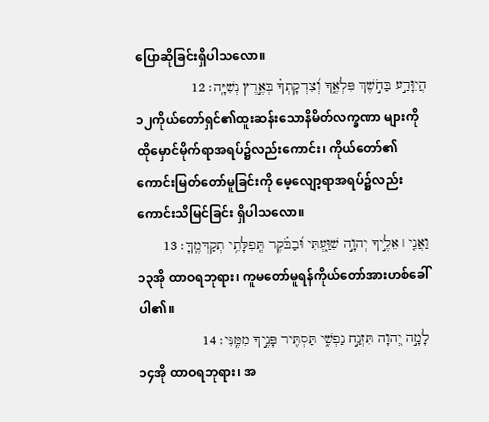ပြောဆိုခြင်းရှိပါသလော။
הֲיִוָּדַ֣ע בַּחֹ֣שֶׁךְ פִּלְאֶ֑ךָ וְ֝צִדְקָתְךָ֗ בְּאֶ֣רֶץ נְשִׁיָּֽה׃ 12
၁၂ကိုယ်တော်ရှင်၏ထူးဆန်းသောနိမိတ်လက္ခဏာ များကို ထိုမှောင်မိုက်ရာအရပ်၌လည်းကောင်း၊ ကိုယ်တော်၏ကောင်းမြတ်တော်မူခြင်းကို မေ့လျော့ရာအရပ်၌လည်းကောင်းသိမြင်ခြင်း ရှိပါသလော။
וַאֲנִ֤י ׀ אֵלֶ֣יךָ יְהוָ֣ה שִׁוַּ֑עְתִּי וּ֝בַבֹּ֗קֶר תְּֽפִלָּתִ֥י תְקַדְּמֶֽךָּ׃ 13
၁၃အို ထာဝရဘုရား၊ ကူမတော်မူရန်ကိုယ်တော်အားဟစ်ခေါ်ပါ၏။
לָמָ֣ה יְ֭הוָה תִּזְנַ֣ח נַפְשִׁ֑י תַּסְתִּ֖יר פָּנֶ֣יךָ מִמֶּֽנִּי׃ 14
၁၄အို ထာဝရဘုရား၊ အ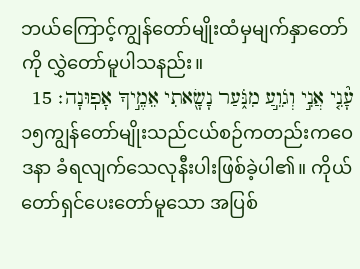ဘယ်ကြောင့်ကျွန်တော်မျိုးထံမှမျက်နှာတော်ကို လွှဲတော်မူပါသနည်း။
עָ֘נִ֤י אֲנִ֣י וְגֹוֵ֣עַ מִנֹּ֑עַר נָשָׂ֖אתִי אֵמֶ֣יךָ אָפֽוּנָה׃ 15
၁၅ကျွန်တော်မျိုးသည်ငယ်စဉ်ကတည်းကဝေဒနာ ခံရလျက်သေလုနီးပါးဖြစ်ခဲ့ပါ၏။ ကိုယ်တော်ရှင်ပေးတော်မူသော အပြစ်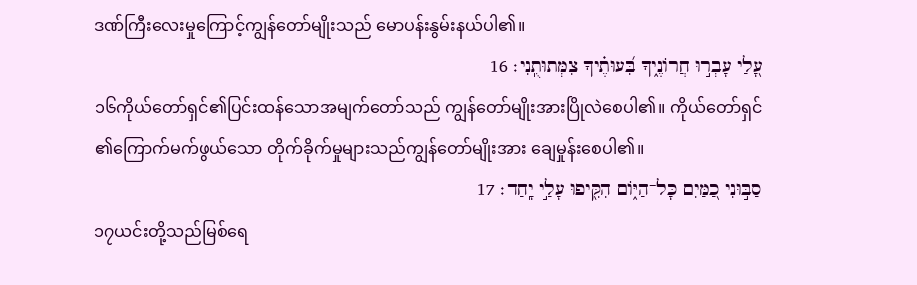ဒဏ်ကြီးလေးမှုကြောင့်ကျွန်တော်မျိုးသည် မောပန်းနွမ်းနယ်ပါ၏။
עָ֭לַי עָבְר֣וּ חֲרֹונֶ֑יךָ בִּ֝עוּתֶ֗יךָ צִמְּתוּתֻֽנִי׃ 16
၁၆ကိုယ်တော်ရှင်၏ပြင်းထန်သောအမျက်တော်သည် ကျွန်တော်မျိုးအားပြိုလဲစေပါ၏။ ကိုယ်တော်ရှင်၏ကြောက်မက်ဖွယ်သော တိုက်ခိုက်မှုများသည်ကျွန်တော်မျိုးအား ချေမှုန်းစေပါ၏။
סַבּ֣וּנִי כַ֭מַּיִם כָּל־הַיֹּ֑ום הִקִּ֖יפוּ עָלַ֣י יָֽחַד׃ 17
၁၇ယင်းတို့သည်မြစ်ရေ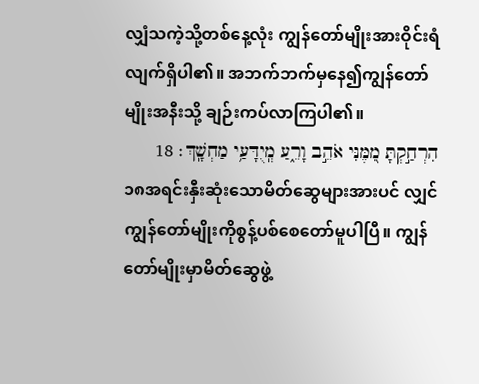လျှံသကဲ့သို့တစ်နေ့လုံး ကျွန်တော်မျိုးအားဝိုင်းရံလျက်ရှိပါ၏။ အဘက်ဘက်မှနေ၍ကျွန်တော်မျိုးအနီးသို့ ချဉ်းကပ်လာကြပါ၏။
הִרְחַ֣קְתָּ מִ֭מֶּנִּי אֹהֵ֣ב וָרֵ֑עַ מְֽיֻדָּעַ֥י מַחְשָֽׁךְ׃ 18
၁၈အရင်းနှီးဆုံးသောမိတ်ဆွေများအားပင် လျှင် ကျွန်တော်မျိုးကိုစွန့်ပစ်စေတော်မူပါပြီ။ ကျွန်တော်မျိုးမှာမိတ်ဆွေဖွဲ့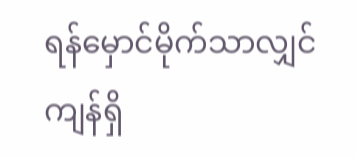ရန်မှောင်မိုက်သာလျှင် ကျန်ရှိ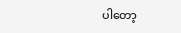ပါတော့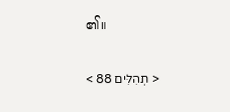၏။

< תְהִלִּים 88 >